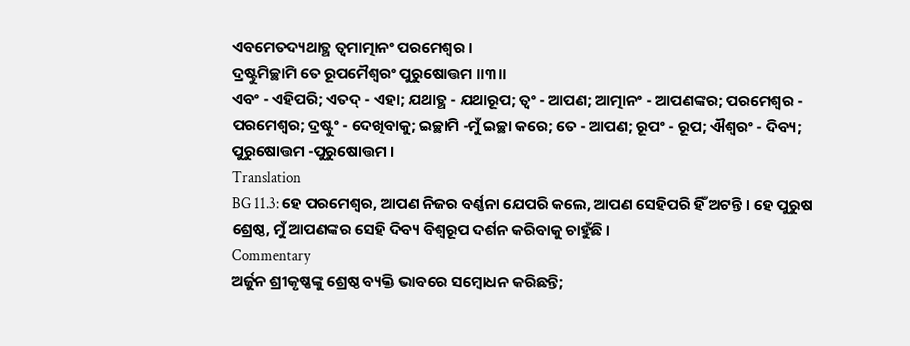ଏବମେତଦ୍ୟଥାତ୍ଥ ତ୍ୱମାତ୍ମାନଂ ପରମେଶ୍ୱର ।
ଦ୍ରଷ୍ଟୁମିଚ୍ଛାମି ତେ ରୂପମୈଶ୍ୱରଂ ପୁରୁଷୋତ୍ତମ ।।୩।।
ଏବଂ - ଏହିପରି; ଏତଦ୍ - ଏହା; ଯଥାତ୍ଥ - ଯଥାରୂପ; ତ୍ୱଂ - ଆପଣ; ଆତ୍ମାନଂ - ଆପଣଙ୍କର; ପରମେଶ୍ୱର - ପରମେଶ୍ୱର; ଦ୍ରଷ୍ଟୁଂ - ଦେଖିବାକୁ; ଇଚ୍ଛାମି -ମୁଁ ଇଚ୍ଛା କରେ; ତେ - ଆପଣ; ରୂପଂ - ରୂପ; ଐଶ୍ୱରଂ - ଦିବ୍ୟ; ପୁରୁଷୋତ୍ତମ -ପୁରୁଷୋତ୍ତମ ।
Translation
BG 11.3: ହେ ପରମେଶ୍ୱର, ଆପଣ ନିଜର ବର୍ଣ୍ଣନା ଯେପରି କଲେ, ଆପଣ ସେହିପରି ହିଁ ଅଟନ୍ତି । ହେ ପୁରୁଷ ଶ୍ରେଷ୍ଠ, ମୁଁ ଆପଣଙ୍କର ସେହି ଦିବ୍ୟ ବିଶ୍ୱରୂପ ଦର୍ଶନ କରିବାକୁ ଚାହୁଁଛି ।
Commentary
ଅର୍ଜୁନ ଶ୍ରୀକୃଷ୍ଣଙ୍କୁ ଶ୍ରେଷ୍ଠ ବ୍ୟକ୍ତି ଭାବରେ ସମ୍ବୋଧନ କରିଛନ୍ତି;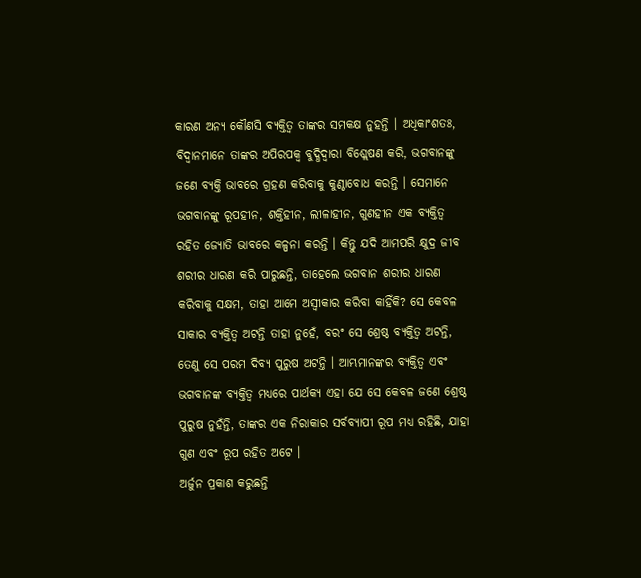କାରଣ ଅନ୍ୟ କୌଣସି ବ୍ୟକ୍ତିତ୍ୱ ତାଙ୍କର ସମକକ୍ଷ ନୁହନ୍ତି । ଅଧିକାଂଶତଃ, ବିଦ୍ୱାନମାନେ ତାଙ୍କର ଅପିରପକ୍ୱ ବୁଦ୍ଧିଦ୍ୱାରା ବିଶ୍ଲେଷଣ କରି, ଭଗବାନଙ୍କୁ ଜଣେ ବ୍ୟକ୍ତି ଭାବରେ ଗ୍ରହଣ କରିବାକୁ କୁଣ୍ଠାବୋଧ କରନ୍ତି । ସେମାନେ ଭଗବାନଙ୍କୁ ରୂପହୀନ, ଶକ୍ତିହୀନ, ଲୀଳାହୀନ, ଗୁଣହୀନ ଏକ ବ୍ୟକ୍ତିତ୍ୱ ରହିତ ଜ୍ୟୋତି ଭାବରେ କଳ୍ପନା କରନ୍ତି । କିନ୍ତୁ ଯଦି ଆମପରି କ୍ଷୁଦ୍ର ଜୀବ ଶରୀର ଧାରଣ କରି ପାରୁଛନ୍ତି, ତାହେଲେ ଭଗବାନ ଶରୀର ଧାରଣ କରିବାକୁ ସକ୍ଷମ, ତାହା ଆମେ ଅସ୍ୱୀକାର କରିବା କାହିଁକି? ସେ କେବଳ ସାକାର ବ୍ୟକ୍ତିତ୍ୱ ଅଟନ୍ତି ତାହା ନୁହେଁ, ବରଂ ସେ ଶ୍ରେଷ୍ଠ ବ୍ୟକ୍ତିତ୍ୱ ଅଟନ୍ତି, ତେଣୁ ସେ ପରମ ଦିବ୍ୟ ପୁରୁଷ ଅଟନ୍ତି । ଆମ୍ଭମାନଙ୍କର ବ୍ୟକ୍ତିତ୍ୱ ଏବଂ ଭଗବାନଙ୍କ ବ୍ୟକ୍ତିତ୍ୱ ମଧ୍ୟରେ ପାର୍ଥକ୍ୟ ଏହା ଯେ ସେ କେବଳ ଜଣେ ଶ୍ରେଷ୍ଠ ପୁରୁଷ ନୁହଁନ୍ତି, ତାଙ୍କର ଏକ ନିରାକାର ସର୍ବବ୍ୟାପୀ ରୂପ ମଧ୍ୟ ରହିଛି, ଯାହା ଗୁଣ ଏବଂ ରୂପ ରହିତ ଅଟେ ।
ଅର୍ଜୁନ ପ୍ରକାଶ କରୁଛନ୍ତି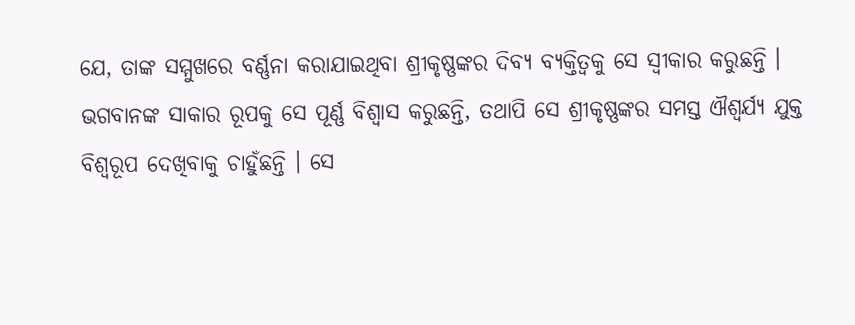ଯେ, ତାଙ୍କ ସମ୍ମୁଖରେ ବର୍ଣ୍ଣନା କରାଯାଇଥିବା ଶ୍ରୀକୃଷ୍ଣଙ୍କର ଦିବ୍ୟ ବ୍ୟକ୍ତିତ୍ୱକୁ ସେ ସ୍ୱୀକାର କରୁଛନ୍ତି । ଭଗବାନଙ୍କ ସାକାର ରୂପକୁ ସେ ପୂର୍ଣ୍ଣ ବିଶ୍ୱାସ କରୁଛନ୍ତି, ତଥାପି ସେ ଶ୍ରୀକୃଷ୍ଣଙ୍କର ସମସ୍ତ ଐଶ୍ୱର୍ଯ୍ୟ ଯୁକ୍ତ ବିଶ୍ୱରୂପ ଦେଖିବାକୁ ଚାହୁଁଛନ୍ତି । ସେ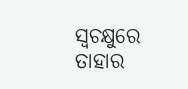ସ୍ୱଚକ୍ଷୁରେ ତାହାର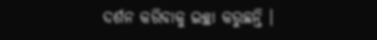ଦର୍ଶନ କରିବାକୁ ଇଚ୍ଛା କରୁଛନ୍ତି ।